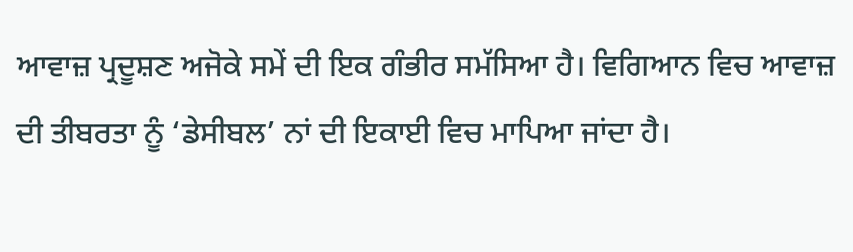ਆਵਾਜ਼ ਪ੍ਰਦੂਸ਼ਣ ਅਜੋਕੇ ਸਮੇਂ ਦੀ ਇਕ ਗੰਭੀਰ ਸਮੱਸਿਆ ਹੈ। ਵਿਗਿਆਨ ਵਿਚ ਆਵਾਜ਼ ਦੀ ਤੀਬਰਤਾ ਨੂੰ ‘ਡੇਸੀਬਲ’ ਨਾਂ ਦੀ ਇਕਾਈ ਵਿਚ ਮਾਪਿਆ ਜਾਂਦਾ ਹੈ।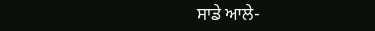ਸਾਡੇ ਆਲੇ-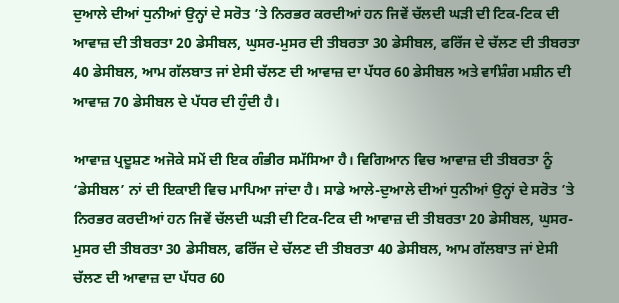ਦੁਆਲੇ ਦੀਆਂ ਧੁਨੀਆਂ ਉਨ੍ਹਾਂ ਦੇ ਸਰੋਤ ’ਤੇ ਨਿਰਭਰ ਕਰਦੀਆਂ ਹਨ ਜਿਵੇਂ ਚੱਲਦੀ ਘੜੀ ਦੀ ਟਿਕ-ਟਿਕ ਦੀ ਆਵਾਜ਼ ਦੀ ਤੀਬਰਤਾ 20 ਡੇਸੀਬਲ, ਘੁਸਰ-ਮੁਸਰ ਦੀ ਤੀਬਰਤਾ 30 ਡੇਸੀਬਲ, ਫਰਿੱਜ ਦੇ ਚੱਲਣ ਦੀ ਤੀਬਰਤਾ 40 ਡੇਸੀਬਲ, ਆਮ ਗੱਲਬਾਤ ਜਾਂ ਏਸੀ ਚੱਲਣ ਦੀ ਆਵਾਜ਼ ਦਾ ਪੱਧਰ 60 ਡੇਸੀਬਲ ਅਤੇ ਵਾਸ਼ਿੰਗ ਮਸ਼ੀਨ ਦੀ ਆਵਾਜ਼ 70 ਡੇਸੀਬਲ ਦੇ ਪੱਧਰ ਦੀ ਹੁੰਦੀ ਹੈ।

ਆਵਾਜ਼ ਪ੍ਰਦੂਸ਼ਣ ਅਜੋਕੇ ਸਮੇਂ ਦੀ ਇਕ ਗੰਭੀਰ ਸਮੱਸਿਆ ਹੈ। ਵਿਗਿਆਨ ਵਿਚ ਆਵਾਜ਼ ਦੀ ਤੀਬਰਤਾ ਨੂੰ ‘ਡੇਸੀਬਲ’ ਨਾਂ ਦੀ ਇਕਾਈ ਵਿਚ ਮਾਪਿਆ ਜਾਂਦਾ ਹੈ। ਸਾਡੇ ਆਲੇ-ਦੁਆਲੇ ਦੀਆਂ ਧੁਨੀਆਂ ਉਨ੍ਹਾਂ ਦੇ ਸਰੋਤ ’ਤੇ ਨਿਰਭਰ ਕਰਦੀਆਂ ਹਨ ਜਿਵੇਂ ਚੱਲਦੀ ਘੜੀ ਦੀ ਟਿਕ-ਟਿਕ ਦੀ ਆਵਾਜ਼ ਦੀ ਤੀਬਰਤਾ 20 ਡੇਸੀਬਲ, ਘੁਸਰ-ਮੁਸਰ ਦੀ ਤੀਬਰਤਾ 30 ਡੇਸੀਬਲ, ਫਰਿੱਜ ਦੇ ਚੱਲਣ ਦੀ ਤੀਬਰਤਾ 40 ਡੇਸੀਬਲ, ਆਮ ਗੱਲਬਾਤ ਜਾਂ ਏਸੀ ਚੱਲਣ ਦੀ ਆਵਾਜ਼ ਦਾ ਪੱਧਰ 60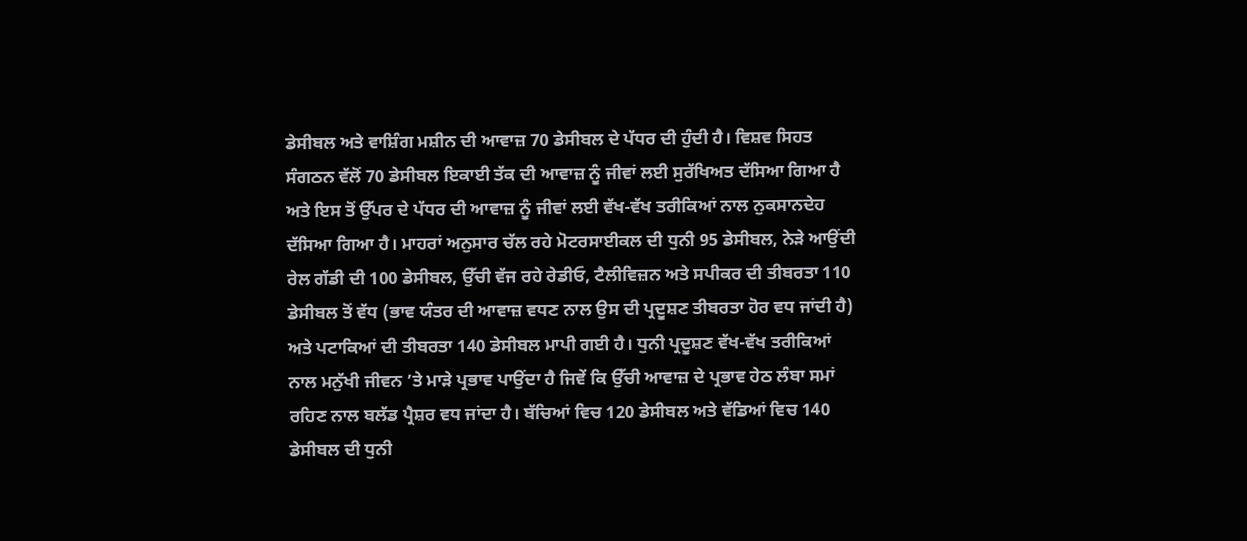ਡੇਸੀਬਲ ਅਤੇ ਵਾਸ਼ਿੰਗ ਮਸ਼ੀਨ ਦੀ ਆਵਾਜ਼ 70 ਡੇਸੀਬਲ ਦੇ ਪੱਧਰ ਦੀ ਹੁੰਦੀ ਹੈ। ਵਿਸ਼ਵ ਸਿਹਤ ਸੰਗਠਨ ਵੱਲੋਂ 70 ਡੇਸੀਬਲ ਇਕਾਈ ਤੱਕ ਦੀ ਆਵਾਜ਼ ਨੂੰ ਜੀਵਾਂ ਲਈ ਸੁਰੱਖਿਅਤ ਦੱਸਿਆ ਗਿਆ ਹੈ ਅਤੇ ਇਸ ਤੋਂ ਉੱਪਰ ਦੇ ਪੱਧਰ ਦੀ ਆਵਾਜ਼ ਨੂੰ ਜੀਵਾਂ ਲਈ ਵੱਖ-ਵੱਖ ਤਰੀਕਿਆਂ ਨਾਲ ਨੁਕਸਾਨਦੇਹ ਦੱਸਿਆ ਗਿਆ ਹੈ। ਮਾਹਰਾਂ ਅਨੁਸਾਰ ਚੱਲ ਰਹੇ ਮੋਟਰਸਾਈਕਲ ਦੀ ਧੁਨੀ 95 ਡੇਸੀਬਲ, ਨੇੜੇ ਆਉਂਦੀ ਰੇਲ ਗੱਡੀ ਦੀ 100 ਡੇਸੀਬਲ, ਉੱਚੀ ਵੱਜ ਰਹੇ ਰੇਡੀਓ, ਟੈਲੀਵਿਜ਼ਨ ਅਤੇ ਸਪੀਕਰ ਦੀ ਤੀਬਰਤਾ 110 ਡੇਸੀਬਲ ਤੋਂ ਵੱਧ (ਭਾਵ ਯੰਤਰ ਦੀ ਆਵਾਜ਼ ਵਧਣ ਨਾਲ ਉਸ ਦੀ ਪ੍ਰਦੂਸ਼ਣ ਤੀਬਰਤਾ ਹੋਰ ਵਧ ਜਾਂਦੀ ਹੈ) ਅਤੇ ਪਟਾਕਿਆਂ ਦੀ ਤੀਬਰਤਾ 140 ਡੇਸੀਬਲ ਮਾਪੀ ਗਈ ਹੈ। ਧੁਨੀ ਪ੍ਰਦੂਸ਼ਣ ਵੱਖ-ਵੱਖ ਤਰੀਕਿਆਂ ਨਾਲ ਮਨੁੱਖੀ ਜੀਵਨ ’ਤੇ ਮਾੜੇ ਪ੍ਰਭਾਵ ਪਾਉਂਦਾ ਹੈ ਜਿਵੇਂ ਕਿ ਉੱਚੀ ਆਵਾਜ਼ ਦੇ ਪ੍ਰਭਾਵ ਹੇਠ ਲੰਬਾ ਸਮਾਂ ਰਹਿਣ ਨਾਲ ਬਲੱਡ ਪ੍ਰੈਸ਼ਰ ਵਧ ਜਾਂਦਾ ਹੈ। ਬੱਚਿਆਂ ਵਿਚ 120 ਡੇਸੀਬਲ ਅਤੇ ਵੱਡਿਆਂ ਵਿਚ 140 ਡੇਸੀਬਲ ਦੀ ਧੁਨੀ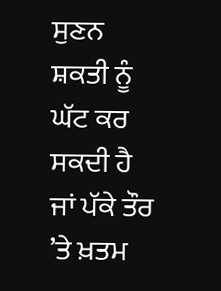ਸੁਣਨ ਸ਼ਕਤੀ ਨੂੰ ਘੱਟ ਕਰ ਸਕਦੀ ਹੈ ਜਾਂ ਪੱਕੇ ਤੌਰ ’ਤੇ ਖ਼ਤਮ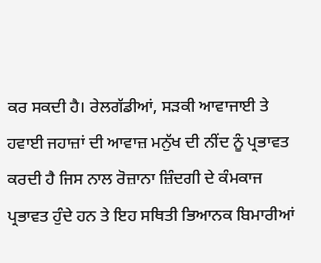ਕਰ ਸਕਦੀ ਹੈ। ਰੇਲਗੱਡੀਆਂ, ਸੜਕੀ ਆਵਾਜਾਈ ਤੇ ਹਵਾਈ ਜਹਾਜ਼ਾਂ ਦੀ ਆਵਾਜ਼ ਮਨੁੱਖ ਦੀ ਨੀਂਦ ਨੂੰ ਪ੍ਰਭਾਵਤ ਕਰਦੀ ਹੈ ਜਿਸ ਨਾਲ ਰੋਜ਼ਾਨਾ ਜ਼ਿੰਦਗੀ ਦੇ ਕੰਮਕਾਜ ਪ੍ਰਭਾਵਤ ਹੁੰਦੇ ਹਨ ਤੇ ਇਹ ਸਥਿਤੀ ਭਿਆਨਕ ਬਿਮਾਰੀਆਂ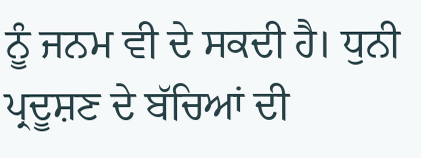ਨੂੰ ਜਨਮ ਵੀ ਦੇ ਸਕਦੀ ਹੈ। ਧੁਨੀ ਪ੍ਰਦੂਸ਼ਣ ਦੇ ਬੱਚਿਆਂ ਦੀ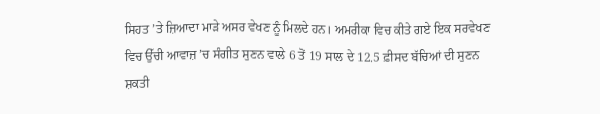ਸਿਹਤ ’ਤੇ ਜ਼ਿਆਦਾ ਮਾੜੇ ਅਸਰ ਵੇਖਣ ਨੂੰ ਮਿਲਦੇ ਹਨ। ਅਮਰੀਕਾ ਵਿਚ ਕੀਤੇ ਗਏ ਇਕ ਸਰਵੇਖਣ ਵਿਚ ਉੱਚੀ ਆਵਾਜ਼ ’ਚ ਸੰਗੀਤ ਸੁਣਨ ਵਾਲੇ 6 ਤੋਂ 19 ਸਾਲ ਦੇ 12.5 ਫ਼ੀਸਦ ਬੱਚਿਆਂ ਦੀ ਸੁਣਨ ਸ਼ਕਤੀ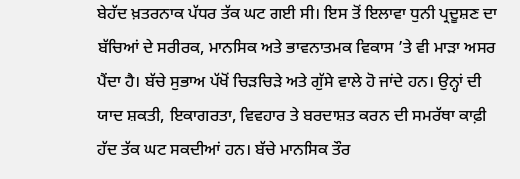ਬੇਹੱਦ ਖ਼ਤਰਨਾਕ ਪੱਧਰ ਤੱਕ ਘਟ ਗਈ ਸੀ। ਇਸ ਤੋਂ ਇਲਾਵਾ ਧੁਨੀ ਪ੍ਰਦੂਸ਼ਣ ਦਾ ਬੱਚਿਆਂ ਦੇ ਸਰੀਰਕ, ਮਾਨਸਿਕ ਅਤੇ ਭਾਵਨਾਤਮਕ ਵਿਕਾਸ ’ਤੇ ਵੀ ਮਾੜਾ ਅਸਰ ਪੈਂਦਾ ਹੈ। ਬੱਚੇ ਸੁਭਾਅ ਪੱਖੋਂ ਚਿੜਚਿੜੇ ਅਤੇ ਗੁੱਸੇ ਵਾਲੇ ਹੋ ਜਾਂਦੇ ਹਨ। ਉਨ੍ਹਾਂ ਦੀ ਯਾਦ ਸ਼ਕਤੀ, ਇਕਾਗਰਤਾ, ਵਿਵਹਾਰ ਤੇ ਬਰਦਾਸ਼ਤ ਕਰਨ ਦੀ ਸਮਰੱਥਾ ਕਾਫ਼ੀ ਹੱਦ ਤੱਕ ਘਟ ਸਕਦੀਆਂ ਹਨ। ਬੱਚੇ ਮਾਨਸਿਕ ਤੌਰ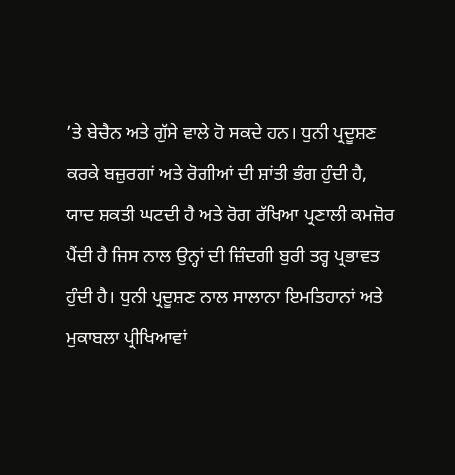’ਤੇ ਬੇਚੈਨ ਅਤੇ ਗੁੱਸੇ ਵਾਲੇ ਹੋ ਸਕਦੇ ਹਨ। ਧੁਨੀ ਪ੍ਰਦੂਸ਼ਣ ਕਰਕੇ ਬਜ਼ੁਰਗਾਂ ਅਤੇ ਰੋਗੀਆਂ ਦੀ ਸ਼ਾਂਤੀ ਭੰਗ ਹੁੰਦੀ ਹੈ, ਯਾਦ ਸ਼ਕਤੀ ਘਟਦੀ ਹੈ ਅਤੇ ਰੋਗ ਰੱਖਿਆ ਪ੍ਰਣਾਲੀ ਕਮਜ਼ੋਰ ਪੈਂਦੀ ਹੈ ਜਿਸ ਨਾਲ ਉਨ੍ਹਾਂ ਦੀ ਜ਼ਿੰਦਗੀ ਬੁਰੀ ਤਰ੍ਹ ਪ੍ਰਭਾਵਤ ਹੁੰਦੀ ਹੈ। ਧੁਨੀ ਪ੍ਰਦੂਸ਼ਣ ਨਾਲ ਸਾਲਾਨਾ ਇਮਤਿਹਾਨਾਂ ਅਤੇ ਮੁਕਾਬਲਾ ਪ੍ਰੀਖਿਆਵਾਂ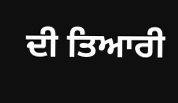ਦੀ ਤਿਆਰੀ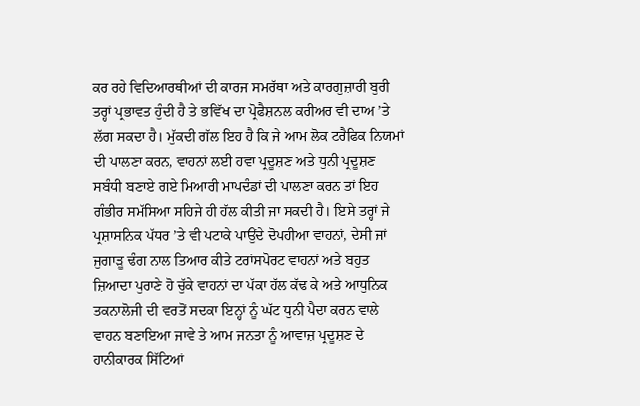ਕਰ ਰਹੇ ਵਿਦਿਆਰਥੀਆਂ ਦੀ ਕਾਰਜ ਸਮਰੱਥਾ ਅਤੇ ਕਾਰਗੁਜ਼ਾਰੀ ਬੁਰੀ ਤਰ੍ਹਾਂ ਪ੍ਰਭਾਵਤ ਹੁੰਦੀ ਹੈ ਤੇ ਭਵਿੱਖ ਦਾ ਪ੍ਰੋਫੈਸ਼ਨਲ ਕਰੀਅਰ ਵੀ ਦਾਅ ’ਤੇ ਲੱਗ ਸਕਦਾ ਹੈ। ਮੁੱਕਦੀ ਗੱਲ ਇਹ ਹੈ ਕਿ ਜੇ ਆਮ ਲੋਕ ਟਰੈਫਿਕ ਨਿਯਮਾਂ ਦੀ ਪਾਲਣਾ ਕਰਨ, ਵਾਹਨਾਂ ਲਈ ਹਵਾ ਪ੍ਰਦੂਸ਼ਣ ਅਤੇ ਧੁਨੀ ਪ੍ਰਦੂਸ਼ਣ ਸਬੰਧੀ ਬਣਾਏ ਗਏ ਮਿਆਰੀ ਮਾਪਦੰਡਾਂ ਦੀ ਪਾਲਣਾ ਕਰਨ ਤਾਂ ਇਹ ਗੰਭੀਰ ਸਮੱਸਿਆ ਸਹਿਜੇ ਹੀ ਹੱਲ ਕੀਤੀ ਜਾ ਸਕਦੀ ਹੈ। ਇਸੇ ਤਰ੍ਹਾਂ ਜੇ ਪ੍ਰਸ਼ਾਸਨਿਕ ਪੱਧਰ ’ਤੇ ਵੀ ਪਟਾਕੇ ਪਾਉਂਦੇ ਦੋਪਹੀਆ ਵਾਹਨਾਂ, ਦੇਸੀ ਜਾਂ ਜੁਗਾੜੂ ਢੰਗ ਨਾਲ ਤਿਆਰ ਕੀਤੇ ਟਰਾਂਸਪੋਰਟ ਵਾਹਨਾਂ ਅਤੇ ਬਹੁਤ ਜ਼ਿਆਦਾ ਪੁਰਾਣੇ ਹੋ ਚੁੱਕੇ ਵਾਹਨਾਂ ਦਾ ਪੱਕਾ ਹੱਲ ਕੱਢ ਕੇ ਅਤੇ ਆਧੁਨਿਕ ਤਕਨਾਲੋਜੀ ਦੀ ਵਰਤੋਂ ਸਦਕਾ ਇਨ੍ਹਾਂ ਨੂੰ ਘੱਟ ਧੁਨੀ ਪੈਦਾ ਕਰਨ ਵਾਲੇ ਵਾਹਨ ਬਣਾਇਆ ਜਾਵੇ ਤੇ ਆਮ ਜਨਤਾ ਨੂੰ ਆਵਾਜ਼ ਪ੍ਰਦੂਸ਼ਣ ਦੇ ਹਾਨੀਕਾਰਕ ਸਿੱਟਿਆਂ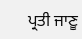ਪ੍ਰਤੀ ਜਾਣੂ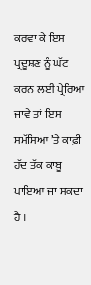ਕਰਵਾ ਕੇ ਇਸ ਪ੍ਰਦੂਸ਼ਣ ਨੂੰ ਘੱਟ ਕਰਨ ਲਈ ਪ੍ਰੇਰਿਆ ਜਾਵੇ ਤਾਂ ਇਸ ਸਮੱਸਿਆ ’ਤੇ ਕਾਫ਼ੀ ਹੱਦ ਤੱਕ ਕਾਬੂ ਪਾਇਆ ਜਾ ਸਕਦਾ ਹੈ ।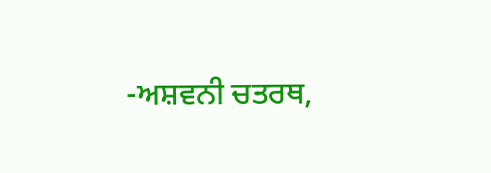-ਅਸ਼ਵਨੀ ਚਤਰਥ,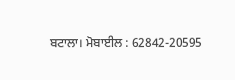ਬਟਾਲਾ। ਮੋਬਾਈਲ : 62842-20595